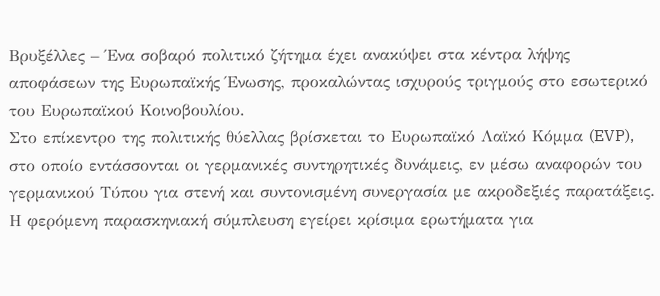Βρυξέλλες – Ένα σοβαρό πολιτικό ζήτημα έχει ανακύψει στα κέντρα λήψης αποφάσεων της Ευρωπαϊκής Ένωσης, προκαλώντας ισχυρούς τριγμούς στο εσωτερικό του Ευρωπαϊκού Κοινοβουλίου.
Στο επίκεντρο της πολιτικής θύελλας βρίσκεται το Ευρωπαϊκό Λαϊκό Κόμμα (EVP), στο οποίο εντάσσονται οι γερμανικές συντηρητικές δυνάμεις, εν μέσω αναφορών του γερμανικού Τύπου για στενή και συντονισμένη συνεργασία με ακροδεξιές παρατάξεις.
Η φερόμενη παρασκηνιακή σύμπλευση εγείρει κρίσιμα ερωτήματα για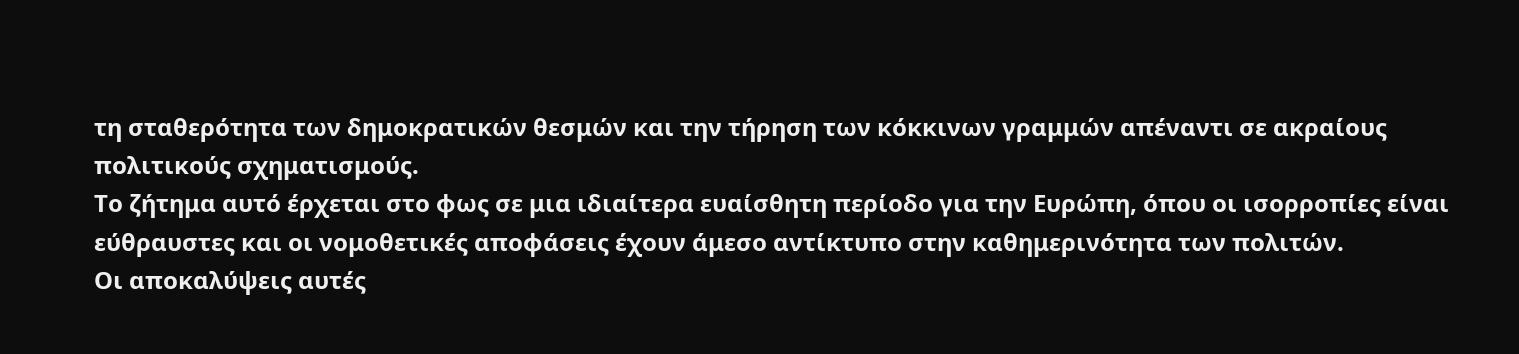τη σταθερότητα των δημοκρατικών θεσμών και την τήρηση των κόκκινων γραμμών απέναντι σε ακραίους πολιτικούς σχηματισμούς.
Το ζήτημα αυτό έρχεται στο φως σε μια ιδιαίτερα ευαίσθητη περίοδο για την Ευρώπη, όπου οι ισορροπίες είναι εύθραυστες και οι νομοθετικές αποφάσεις έχουν άμεσο αντίκτυπο στην καθημερινότητα των πολιτών.
Οι αποκαλύψεις αυτές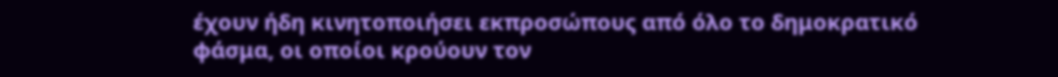έχουν ήδη κινητοποιήσει εκπροσώπους από όλο το δημοκρατικό φάσμα, οι οποίοι κρούουν τον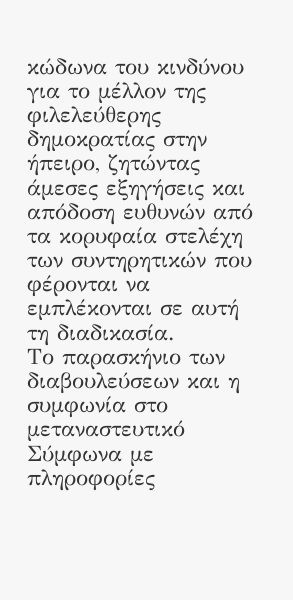κώδωνα του κινδύνου για το μέλλον της φιλελεύθερης δημοκρατίας στην ήπειρο, ζητώντας άμεσες εξηγήσεις και απόδοση ευθυνών από τα κορυφαία στελέχη των συντηρητικών που φέρονται να εμπλέκονται σε αυτή τη διαδικασία.
Το παρασκήνιο των διαβουλεύσεων και η συμφωνία στο μεταναστευτικό
Σύμφωνα με πληροφορίες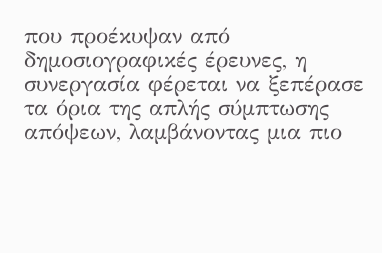που προέκυψαν από δημοσιογραφικές έρευνες, η συνεργασία φέρεται να ξεπέρασε τα όρια της απλής σύμπτωσης απόψεων, λαμβάνοντας μια πιο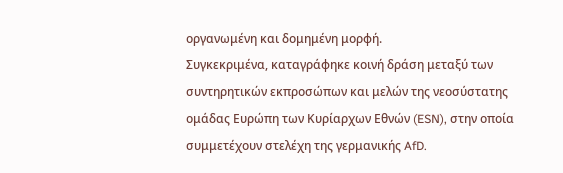οργανωμένη και δομημένη μορφή.
Συγκεκριμένα, καταγράφηκε κοινή δράση μεταξύ των συντηρητικών εκπροσώπων και μελών της νεοσύστατης ομάδας Ευρώπη των Κυρίαρχων Εθνών (ESN), στην οποία συμμετέχουν στελέχη της γερμανικής AfD.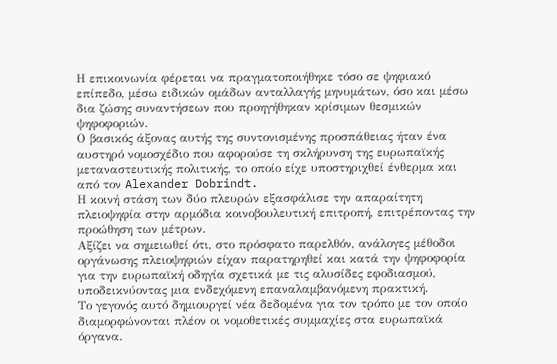Η επικοινωνία φέρεται να πραγματοποιήθηκε τόσο σε ψηφιακό επίπεδο, μέσω ειδικών ομάδων ανταλλαγής μηνυμάτων, όσο και μέσω δια ζώσης συναντήσεων που προηγήθηκαν κρίσιμων θεσμικών ψηφοφοριών.
Ο βασικός άξονας αυτής της συντονισμένης προσπάθειας ήταν ένα αυστηρό νομοσχέδιο που αφορούσε τη σκλήρυνση της ευρωπαϊκής μεταναστευτικής πολιτικής, το οποίο είχε υποστηριχθεί ένθερμα και από τον Alexander Dobrindt.
Η κοινή στάση των δύο πλευρών εξασφάλισε την απαραίτητη πλειοψηφία στην αρμόδια κοινοβουλευτική επιτροπή, επιτρέποντας την προώθηση των μέτρων.
Αξίζει να σημειωθεί ότι, στο πρόσφατο παρελθόν, ανάλογες μέθοδοι οργάνωσης πλειοψηφιών είχαν παρατηρηθεί και κατά την ψηφοφορία για την ευρωπαϊκή οδηγία σχετικά με τις αλυσίδες εφοδιασμού, υποδεικνύοντας μια ενδεχόμενη επαναλαμβανόμενη πρακτική.
Το γεγονός αυτό δημιουργεί νέα δεδομένα για τον τρόπο με τον οποίο διαμορφώνονται πλέον οι νομοθετικές συμμαχίες στα ευρωπαϊκά όργανα.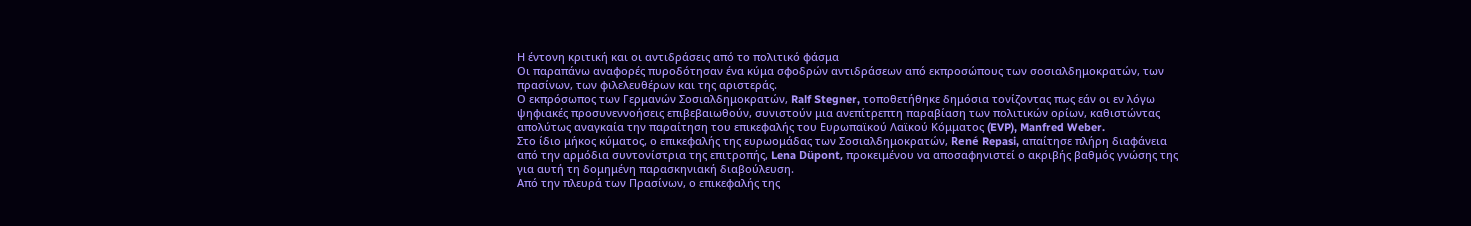Η έντονη κριτική και οι αντιδράσεις από το πολιτικό φάσμα
Οι παραπάνω αναφορές πυροδότησαν ένα κύμα σφοδρών αντιδράσεων από εκπροσώπους των σοσιαλδημοκρατών, των πρασίνων, των φιλελευθέρων και της αριστεράς.
Ο εκπρόσωπος των Γερμανών Σοσιαλδημοκρατών, Ralf Stegner, τοποθετήθηκε δημόσια τονίζοντας πως εάν οι εν λόγω ψηφιακές προσυνεννοήσεις επιβεβαιωθούν, συνιστούν μια ανεπίτρεπτη παραβίαση των πολιτικών ορίων, καθιστώντας απολύτως αναγκαία την παραίτηση του επικεφαλής του Ευρωπαϊκού Λαϊκού Κόμματος (EVP), Manfred Weber.
Στο ίδιο μήκος κύματος, ο επικεφαλής της ευρωομάδας των Σοσιαλδημοκρατών, René Repasi, απαίτησε πλήρη διαφάνεια από την αρμόδια συντονίστρια της επιτροπής, Lena Düpont, προκειμένου να αποσαφηνιστεί ο ακριβής βαθμός γνώσης της για αυτή τη δομημένη παρασκηνιακή διαβούλευση.
Από την πλευρά των Πρασίνων, ο επικεφαλής της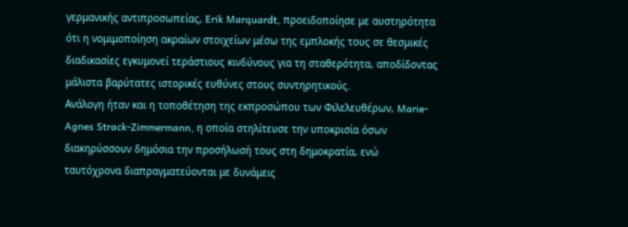γερμανικής αντιπροσωπείας, Erik Marquardt, προειδοποίησε με αυστηρότητα ότι η νομιμοποίηση ακραίων στοιχείων μέσω της εμπλοκής τους σε θεσμικές διαδικασίες εγκυμονεί τεράστιους κινδύνους για τη σταθερότητα, αποδίδοντας μάλιστα βαρύτατες ιστορικές ευθύνες στους συντηρητικούς.
Ανάλογη ήταν και η τοποθέτηση της εκπροσώπου των Φιλελευθέρων, Marie-Agnes Strack-Zimmermann, η οποία στηλίτευσε την υποκρισία όσων διακηρύσσουν δημόσια την προσήλωσή τους στη δημοκρατία, ενώ ταυτόχρονα διαπραγματεύονται με δυνάμεις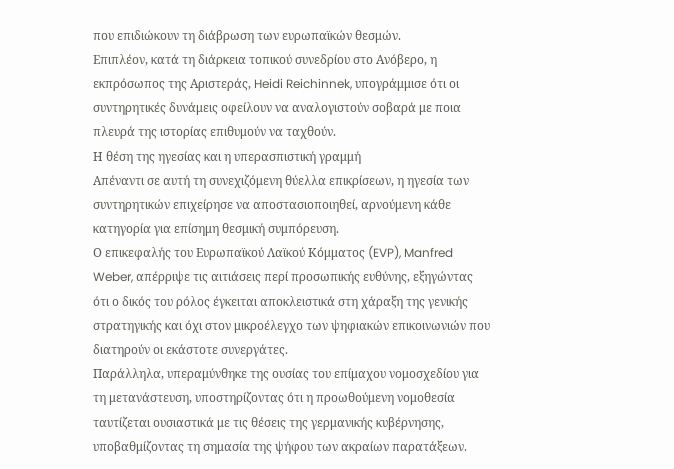που επιδιώκουν τη διάβρωση των ευρωπαϊκών θεσμών.
Επιπλέον, κατά τη διάρκεια τοπικού συνεδρίου στο Ανόβερο, η εκπρόσωπος της Αριστεράς, Heidi Reichinnek, υπογράμμισε ότι οι συντηρητικές δυνάμεις οφείλουν να αναλογιστούν σοβαρά με ποια πλευρά της ιστορίας επιθυμούν να ταχθούν.
Η θέση της ηγεσίας και η υπερασπιστική γραμμή
Απέναντι σε αυτή τη συνεχιζόμενη θύελλα επικρίσεων, η ηγεσία των συντηρητικών επιχείρησε να αποστασιοποιηθεί, αρνούμενη κάθε κατηγορία για επίσημη θεσμική συμπόρευση.
Ο επικεφαλής του Ευρωπαϊκού Λαϊκού Κόμματος (EVP), Manfred Weber, απέρριψε τις αιτιάσεις περί προσωπικής ευθύνης, εξηγώντας ότι ο δικός του ρόλος έγκειται αποκλειστικά στη χάραξη της γενικής στρατηγικής και όχι στον μικροέλεγχο των ψηφιακών επικοινωνιών που διατηρούν οι εκάστοτε συνεργάτες.
Παράλληλα, υπεραμύνθηκε της ουσίας του επίμαχου νομοσχεδίου για τη μετανάστευση, υποστηρίζοντας ότι η προωθούμενη νομοθεσία ταυτίζεται ουσιαστικά με τις θέσεις της γερμανικής κυβέρνησης, υποβαθμίζοντας τη σημασία της ψήφου των ακραίων παρατάξεων.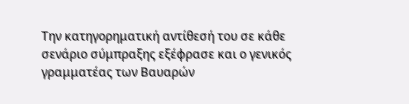Την κατηγορηματική αντίθεσή του σε κάθε σενάριο σύμπραξης εξέφρασε και ο γενικός γραμματέας των Βαυαρών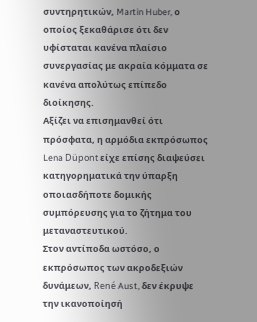συντηρητικών, Martin Huber, ο οποίος ξεκαθάρισε ότι δεν υφίσταται κανένα πλαίσιο συνεργασίας με ακραία κόμματα σε κανένα απολύτως επίπεδο διοίκησης.
Αξίζει να επισημανθεί ότι πρόσφατα, η αρμόδια εκπρόσωπος Lena Düpont είχε επίσης διαψεύσει κατηγορηματικά την ύπαρξη οποιασδήποτε δομικής συμπόρευσης για το ζήτημα του μεταναστευτικού.
Στον αντίποδα ωστόσο, ο εκπρόσωπος των ακροδεξιών δυνάμεων, René Aust, δεν έκρυψε την ικανοποίησή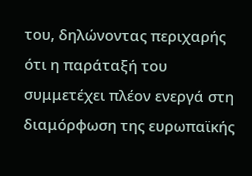του, δηλώνοντας περιχαρής ότι η παράταξή του συμμετέχει πλέον ενεργά στη διαμόρφωση της ευρωπαϊκής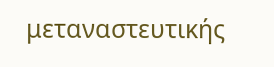μεταναστευτικής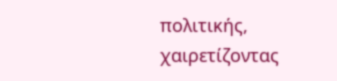πολιτικής, χαιρετίζοντας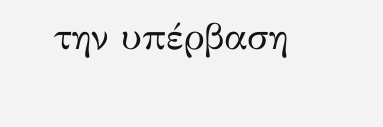την υπέρβαση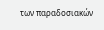των παραδοσιακών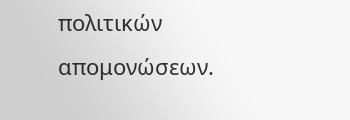πολιτικών απομονώσεων.